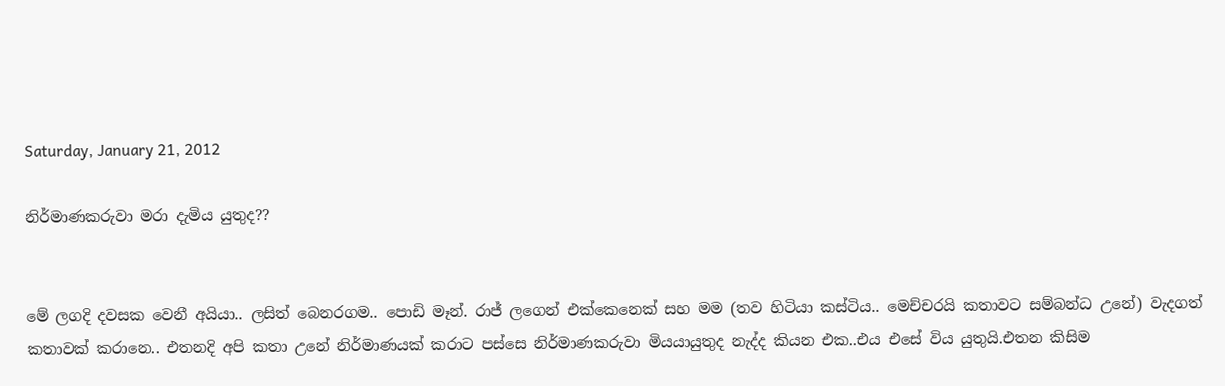Saturday, January 21, 2012

නිර්මාණකරුවා මරා දැමිය යුතුද??


මේ ලගදි දවසක වෙනී අයියා.. ලසිත් බෙනරගම.. පොඩි මෑන්. රාජ් ලගෙන් එක්කෙනෙක් සහ මම (තව හිටියා කස්ටිය.. මෙච්චරයි කතාවට සම්බන්ධ උනේ) වැදගත් කතාවක් කරානෙ.. එතනදි අපි කතා උනේ නිර්මාණයක් කරාට පස්සෙ නිර්මාණකරුවා මියයායුතුද නැද්ද කියන එක..එය එසේ විය යුතුයි.එතන කිසිම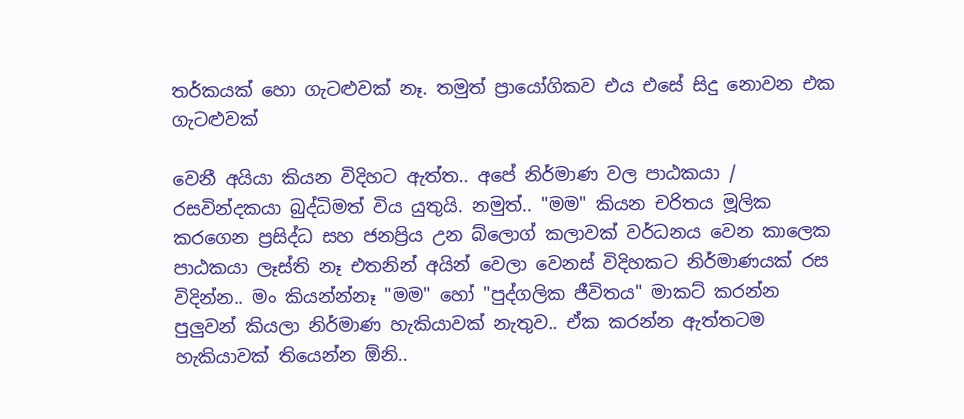තර්කයක් හො ගැටළුවක් නෑ. තමුත් ප්‍රායෝගිකව එ‍ය එසේ සිදු නොවන එක ගැටළුවක්

වෙනී අයියා කියන විදිහට ඇත්ත.. අපේ නිර්මාණ වල පාඨකයා / රසවින්දකයා බුද්ධිමත් විය යුතුයි. නමුත්.. "මම" කියන චරිතය මූලික කරගෙන ප්‍රසිද්ධ සහ ජනප්‍රිය උන බ්ලොග් කලාවක් වර්ධනය වෙන කාලෙක පාඨකයා ලෑස්ති නෑ එතනින් අයින් වෙලා වෙනස් විදිහකට නිර්මාණයක් රස විදින්න.. මං කියන්න්නෑ "මම" හෝ "පුද්ගලික ජීවිතය" මාකට් කරන්න පුලුවන් කියලා නිර්මාණ හැකියාවක් නැතුව.. ඒක කරන්න ඇත්තටම හැකියාවක් තියෙන්න ඕනි..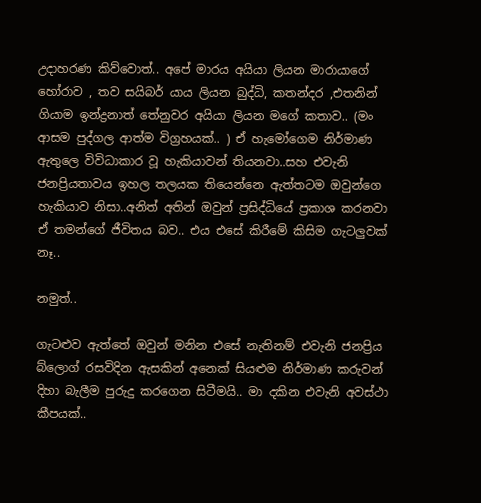උදාහරණ කිව්වොත්.. අපේ මාරය අයියා ලියන මාරායාගේ හෝරාව , තව සයිබර් යාය ලියන බුද්ධි, කතන්දර ,එතනින් ගියාම ඉන්ද්‍රනාත් තේනුවර අයියා ලියන මගේ කතාව.. (මං ආසම පුද්ගල ආත්ම විග්‍රහයක්.. ) ඒ හැමෝගෙම නිර්මාණ ඇතුලෙ විවිධාකාර වූ හැකියාවන් තියනවා..සහ එවැනි ජනප්‍රියතාවය ඉහල තලයක තියෙන්නෙ ඇත්තටම ඔවුන්ගෙ හැකියාව නිසා..අනිත් අතින් ඔවුන් ප්‍රසිද්ධියේ ප්‍රකාශ කරනවා ඒ තමන්ගේ ජීවිතය බව.. එය එසේ කිරීමේ කිසිම ගැටලුවක් නෑ..

නමුත්..

ගැටළුව ඇත්තේ ඔවුන් මනින එසේ නැතිනම් එවැනි ජනප්‍රිය බ්ලොග් රසවිදින ඇසකින් අනෙක් සියළුම නිර්මාණ කරුවන් දිහා බැලීම පුරුදු කරගෙන සිටීමයි.. මා දකින එවැනි අවස්ථා කීපයක්..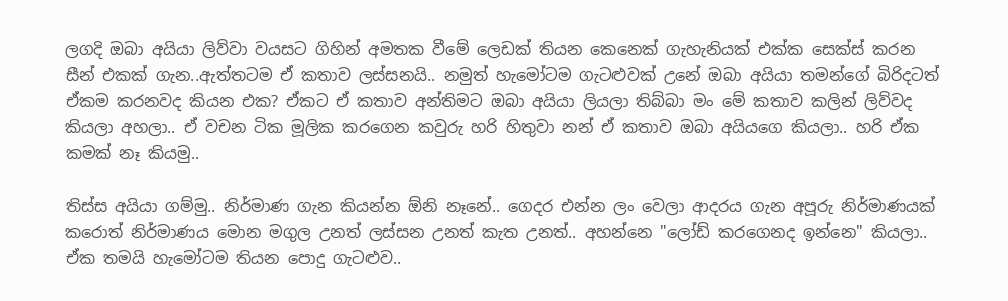ලගදි ඔබා අයියා ලිව්වා වයසට ගිහින් අමතක වීමේ ලෙඩක් තියන කෙනෙක් ගැහැනියක් එක්ක සෙක්ස් කරන සීන් එකක් ගැන..ඇත්තටම ඒ කතාව ලස්සනයි.. නමුත් හැමෝටම ගැටළුවක් උනේ ඔබා අයියා තමන්ගේ බිරිදටත් ඒකම කරනවද කියන එක? ඒකට ඒ කතාව අන්තිමට ඔබා අයියා ලියලා තිබ්බා මං මේ කතාව කලින් ලිව්වද කියලා අහලා.. ඒ වචන ටික මූලික කරගෙන කවුරු හරි හිතුවා නන් ඒ කතාව ඔබා අයියගෙ කියලා.. හරි ඒක කමක් නෑ කියමු..

තිස්ස අයියා ගම්මු.. නිර්මාණ ගැන කියන්න ඕනි නෑනේ.. ගෙදර එන්න ලං වෙලා ආදරය ගැන අපූරු නිර්මාණයක් කරොත් නිර්මාණය මොන මගුල උනත් ලස්සන උනත් කැත උනත්.. අහන්නෙ "ලෝඩ් කරගෙනද ඉන්නෙ" කියලා.. ඒක තමයි හැමෝටම තියන පොදු ගැටළුව..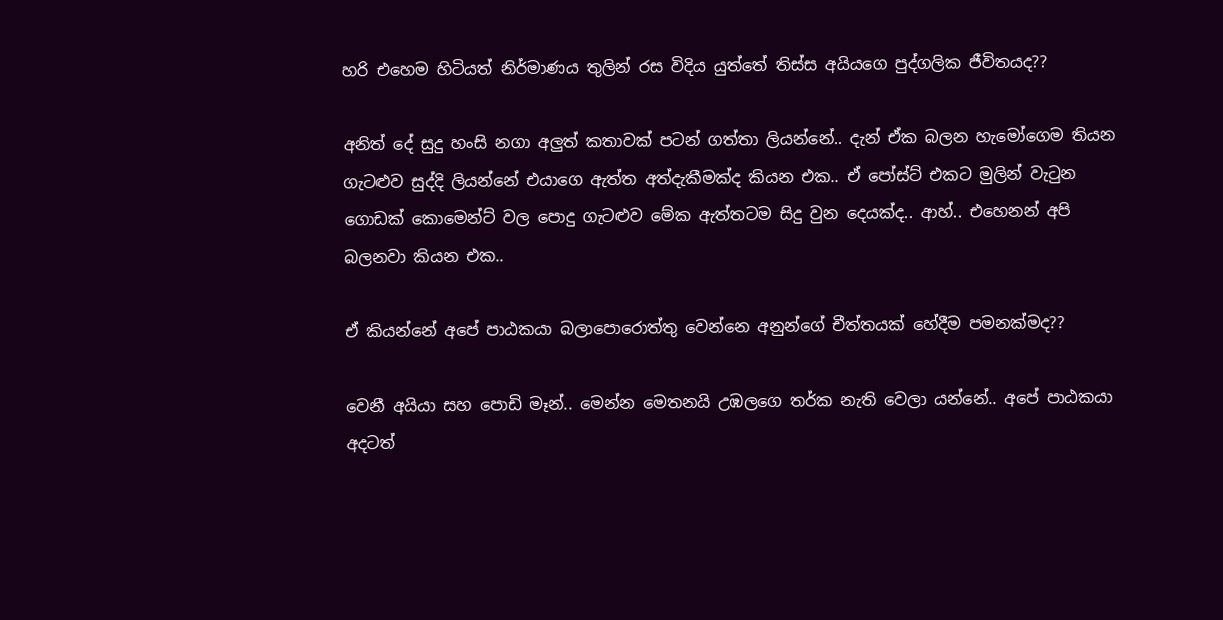හරි එහෙම හිටියත් නිර්මාණය තුලින් රස විදිය යුත්තේ තිස්ස අයියගෙ පුද්ගලික ජීවිතයද??

අනිත් දේ සුදු හංසි නගා අලුත් කතාවක් පටන් ගත්තා ලියන්නේ.. දැන් ඒක බලන හැමෝගෙම තියන ගැටළුව සුද්දි ලියන්නේ එයාගෙ ඇත්ත අත්දැකීමක්ද කියන එක.. ඒ පෝස්ට් එකට මුලින් වැටුන ගොඩක් කොමෙන්ට් ‍වල පොදු ගැටළුව මේක ඇත්තටම සිදු වුන දෙයක්ද.. ආහ්.. එහෙනන් අපි බලනවා කියන එක..

ඒ කියන්නේ අපේ පාඨකයා බලාපොරොත්තු වෙන්නෙ අනුන්ගේ චීත්තයක් හේදීම පමනක්මද??

වෙනී අයියා සහ පොඩි මෑන්.. මෙන්න මෙතනයි උඹලගෙ තර්ක නැති වෙලා යන්නේ.. අපේ පාඨකයා අදටත්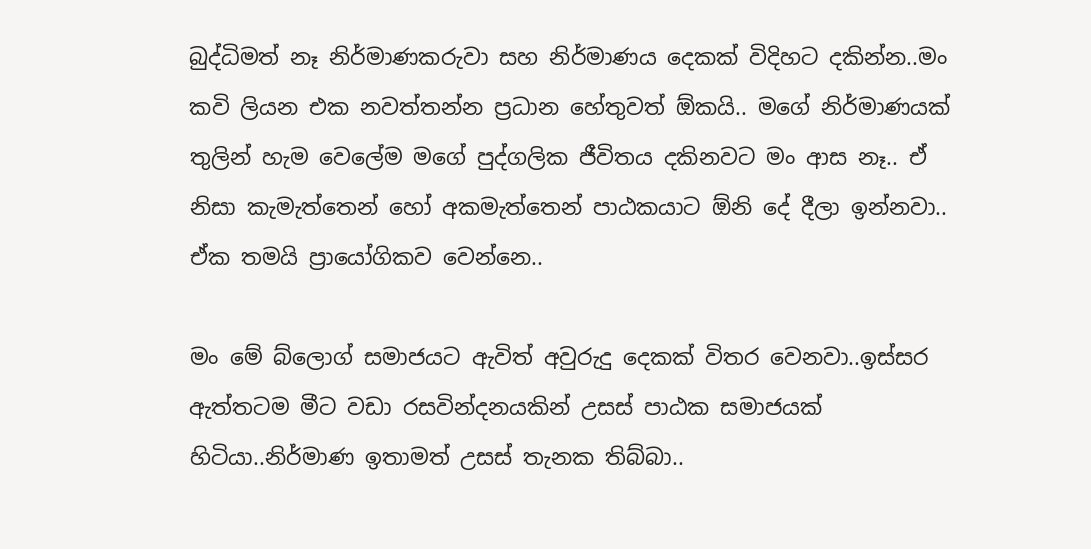බුද්ධිමත් නෑ නිර්මාණකරුවා සහ නිර්මාණය දෙකක් විදිහට දකින්න..මං කවි ලියන එක නවත්තන්න ප්‍රධාන හේතුවත් ඕකයි.. මගේ නිර්මාණයක් තුලින් හැ‍ම වෙලේම මගේ පුද්ගලික ජීවිතය දකිනවට මං ආස නෑ.. ඒ නිසා කැමැත්තෙන් හෝ අකමැත්තෙන් පාඨකයාට ඕනි දේ දීලා ඉන්නවා.. ඒක තමයි ප්‍රායෝගිකව වෙන්නෙ..

මං මේ බ්ලොග් සමාජයට ඇවිත් අවුරුදු දෙකක් විතර වෙනවා..ඉස්සර ඇත්තටම මීට වඩා රසවින්දනයකින් උසස් පාඨක සමාජයක් හිටියා..නිර්මාණ ඉතාමත් උසස් තැනක තිබ්බා..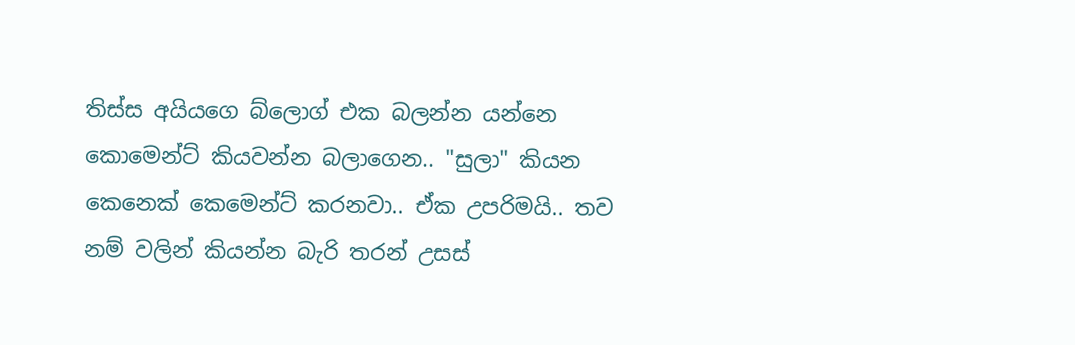තිස්ස අයියගෙ ‍බ්ලොග් එක බලන්න යන්නෙ කොමෙන්ට් කියවන්න බලාගෙන.. "සුලා" කියන කෙනෙක් කෙමෙන්ට් කරනවා.. ඒක උපරිමයි.. තව නම් වලින් කියන්න බැරි තරන් උසස්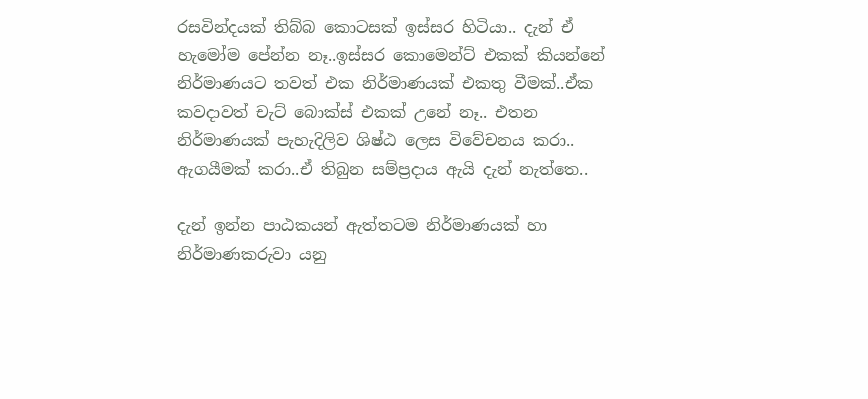රසවින්දයක් තිබ්බ කොටසක් ඉස්සර හිටියා.. දැන් ඒ හැමෝම පේන්න නෑ..ඉස්සර කොමෙන්ට් එකක් කියන්නේ නිර්මාණයට තවත් එක නිර්මාණයක් එකතු වීමක්..ඒක කවදාවත් චැට් බොක්ස් එකක් උනේ නෑ.. එතන නිර්මාණයක් පැහැදිලිව ශිෂ්ඨ ලෙස විවේචනය කරා.. ඇගයීමක් කරා..ඒ තිබුන සම්ප්‍රදාය ඇයි දැන් නැත්තෙ..

දැන් ඉන්න පාඨකයන් ඇත්තටම නිර්මාණයක් හා නිර්මාණකරුවා යනු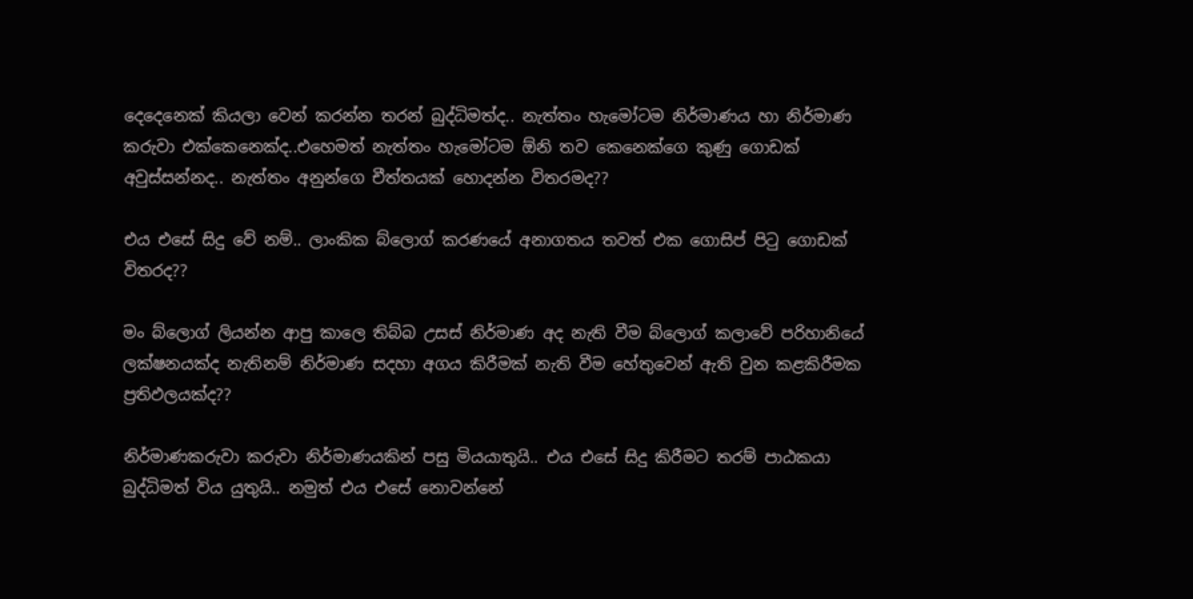දෙදෙනෙක් කියලා වෙන් කරන්න තරන් බුද්ධිමත්ද.. නැත්තං හැමෝටම නිර්මාණය හා නිර්මාණ කරුවා ‍එක්කෙනෙක්ද..එහෙමත් නැත්තං හැමෝටම ඕනි තව කෙනෙක්ගෙ කුණු ගොඩක් අවුස්සන්නද.. නැත්තං අනුන්ගෙ චීත්තයක් හොදන්න විතරමද??

එය එසේ සිදු වේ නම්.. ලාංකික බ්ලොග් කරණයේ අනාගතය තවත් එක ගොසිප් පිටු ගොඩක් විතරද??

මං බ්ලොග් ලියන්න ආපු කාලෙ තිබ්බ උසස් නිර්මාණ අද නැති වීම බ්ලොග් කලාවේ පරිහානියේ ලක්ෂනයක්ද නැතිනම් නිර්මාණ සදහා අගය කිරීමක් නැති වීම හේතුවෙන් ඇති වුන කළකිරීමක ප්‍රතිඵලයක්ද??

නිර්මාණකරුවා කරුවා නිර්මාණයකින් පසු මියයාතුයි.. එය එසේ සිදු කිරීමට තරම් පාඨකයා බුද්ධිමත් විය යුතුයි.. නමුත් එය එසේ නොවන්නේ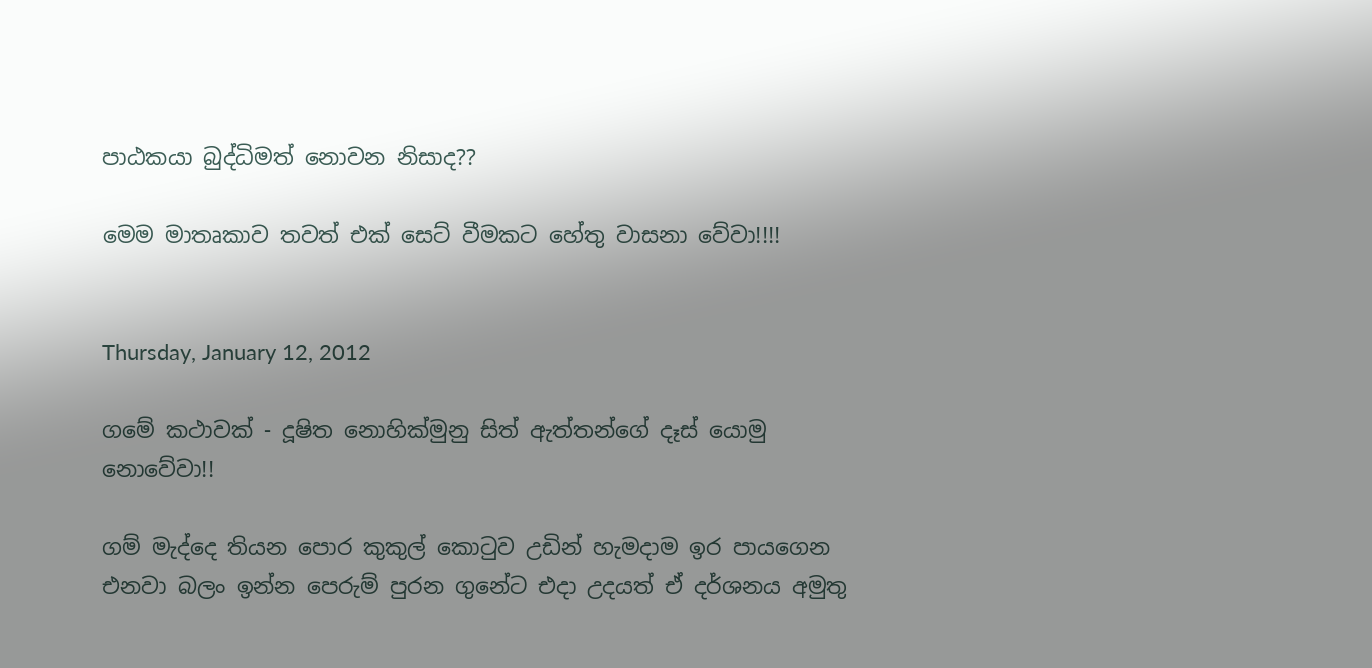පාඨකයා බුද්ධිමත් නොවන නිසාද??

මෙම මාතෘකාව තවත් එක් සෙට් වීමකට හේතු වාසනා වේවා!!!!


Thursday, January 12, 2012

ගමේ කථාවක් - දූෂිත නොහික්මුනු සිත් ඇත්තන්ගේ දෑස් යොමු නොවේවා!!

ගම් මැද්දෙ තියන පොර කුකුල් කොටුව උඩින් හැමදාම ඉර පා‍යගෙන එනවා බලං ඉන්න පෙරුම් පුරන ගුනේට එදා උදයත් ඒ දර්ශනය අමුතු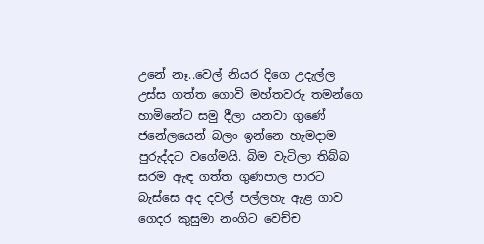උනේ නෑ..වෙල් නියර දිගෙ උදැල්ල උස්ස ගත්ත ගොවි මහ්තවරු තමන්ගෙ හාමිනේට සමු දීලා යනවා ගුණේ ජනේලයෙන් බලං ඉන්නෙ හැමදාම පුරුද්දට වගේමයි. බිම වැටිලා තිබ්බ සරම ඇඳ ගත්ත ගුණපාල පාරට බැස්සෙ අද දවල් ‍පල්ලහැ ඇළ ගාව ගෙදර කුසුමා නංගිට වෙච්ච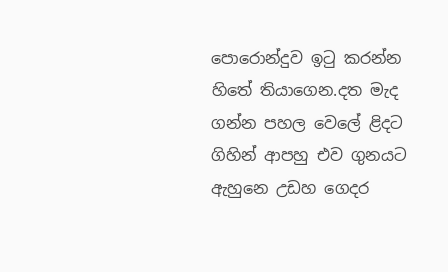පොරොන්දුව ඉටු කරන්න හිතේ තියාගෙන.දත මැද ගන්න පහල වෙලේ ළිදට ගිහින් ආපහු එව ගුනයට ඇහුනෙ උඩහ ගෙදර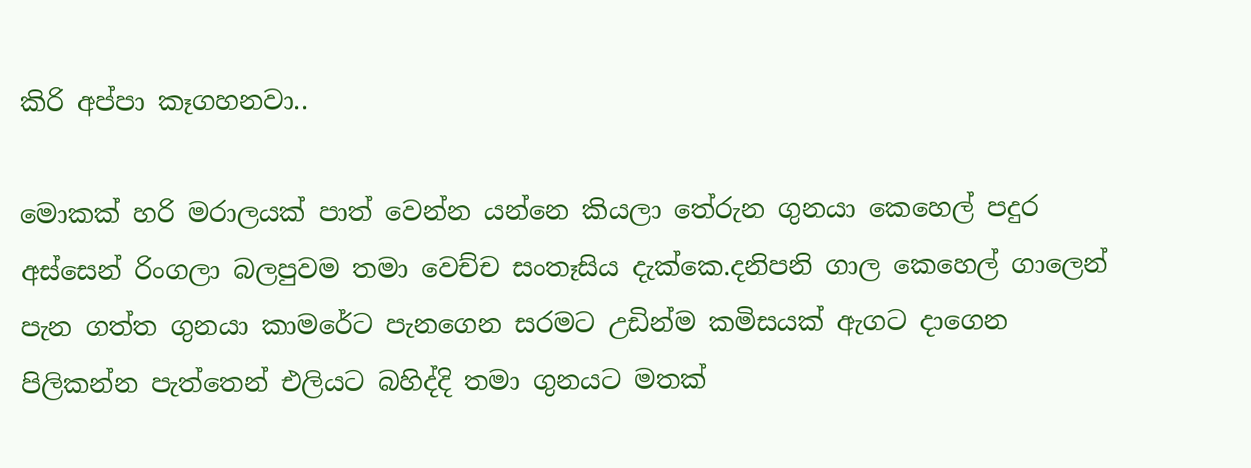කිරි අප්පා කෑගහනවා..

මොකක් හරි මරාලයක් පාත් වෙන්න යන්නෙ කියලා තේරුන ගුනයා කෙහෙල් පදුර අස්සෙන් රිංගලා බලපුවම තමා වෙච්ච සංතෑසිය දැක්කෙ.දනිපනි ගාල කෙහෙල් ගාලෙන් පැන ගත්ත ගුනයා ‍කාමරේට පැනගෙන සරමට උඩින්ම කමිසයක් ඇගට දාගෙන පිලිකන්න පැත්තෙන් එලියට බහිද්දි තමා ගුනයට මතක්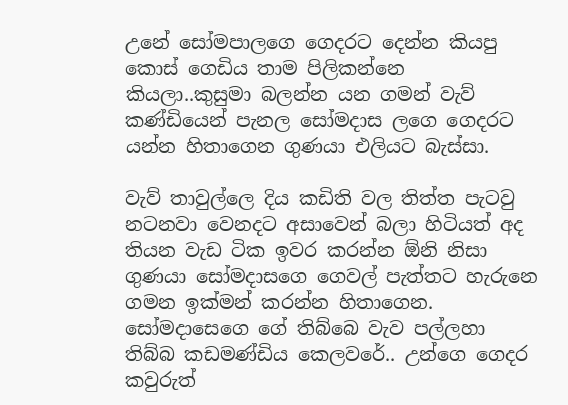උනේ සෝමපාලගෙ ගෙදරට දෙන්න කියපු කොස් ගෙඩිය තාම පිලිකන්නෙ කියලා..කුසුමා බලන්න යන ගමන් වැව් කණ්ඩියෙන් පැනල සෝමදාස‍ ලගෙ ගෙදරට යන්න හිතාගෙන ගුණයා එලියට බැස්සා.

වැව් තාවුල්ලෙ දිය කඩිති වල තිත්ත පැටවු නටනවා වෙනදට අසාවෙන් බලා හිටියත් අද තියන වැඩ ටික ඉවර කරන්න ඕනි නිසා ගුණයා සෝමදාසගෙ ගෙවල් පැත්තට හැරුනෙ ගමන ඉක්මන් කරන්න හිතාගෙන. සෝමදාසෙගෙ ගේ තිබ්බෙ වැව පල්ලහා තිබ්බ කඩමණ්ඩිය කෙලවරේ.. උන්ගෙ ගෙදර කවුරුත්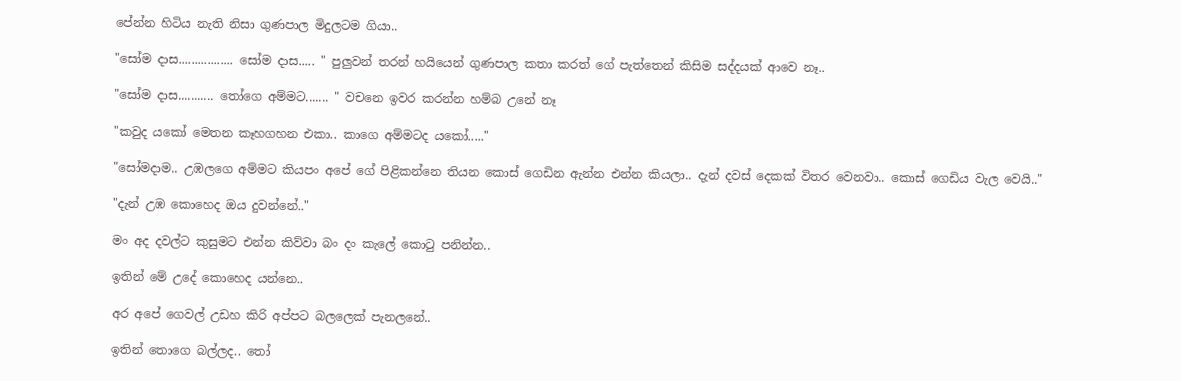පේන්න හිටිය නැති නිසා ‍ගුණපාල මිදුලටම ගියා..

"සෝම දාස................. සෝම දාස..... " පුලුවන් තරන් හයියෙන් ගුණපාල කතා කරත් ගේ පැත්තෙන් කිසිම සද්දයක් ආවෙ නෑ..

"සෝම දාස........... තෝගෙ අම්මට....... " වචනෙ ඉවර කරන්න හම්බ උනේ නෑ

"කවුද යකෝ මෙතන කෑහගහන එකා.. කාගෙ අම්මටද යකෝ....."

"සෝමදාම.. උඹලගෙ අම්මට කියපං අපේ ගේ පිළිකන්නෙ තියන කොස් ගෙඩින ඇන්න එන්න කියලා.. දැන් දවස් දෙකක් විතර වෙනවා.. කොස් ගෙඩිය වැල වෙයි.."

"දැන් උඹ කොහෙද ඔය දුවන්නේ.."

මං අද දවල්ට කුසුමට එන්න කිව්වා බං දං කැලේ කොටු පනින්න..

ඉතින් මේ උදේ කොහෙද යන්නෙ..

අර අපේ ගෙවල් උඩහ කිරි අප්පට බලලෙක් පැනලනේ..

ඉතින් තොගෙ බල්ලද.. තෝ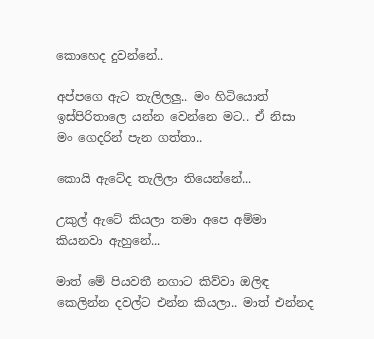කොහෙද දුවන්නේ..

අප්පගෙ ඇට තැලිලලු.. මං හිටියොත් ඉස්පිරිතාලෙ යන්න වෙන්නෙ මට.. ඒ නිසා මං ගෙදරින් පැන ගත්තා..

කොයි ඇටේද තැලිලා තියෙන්නේ...

උකුල් ඇටේ කියලා තමා අපෙ අම්මා කියනවා ඇහුනේ...

මාත් මේ පියවතී නගාට කිව්වා ඔලිඳ කෙලින්න දවල්ට එන්න කියලා.. මාත් එන්නද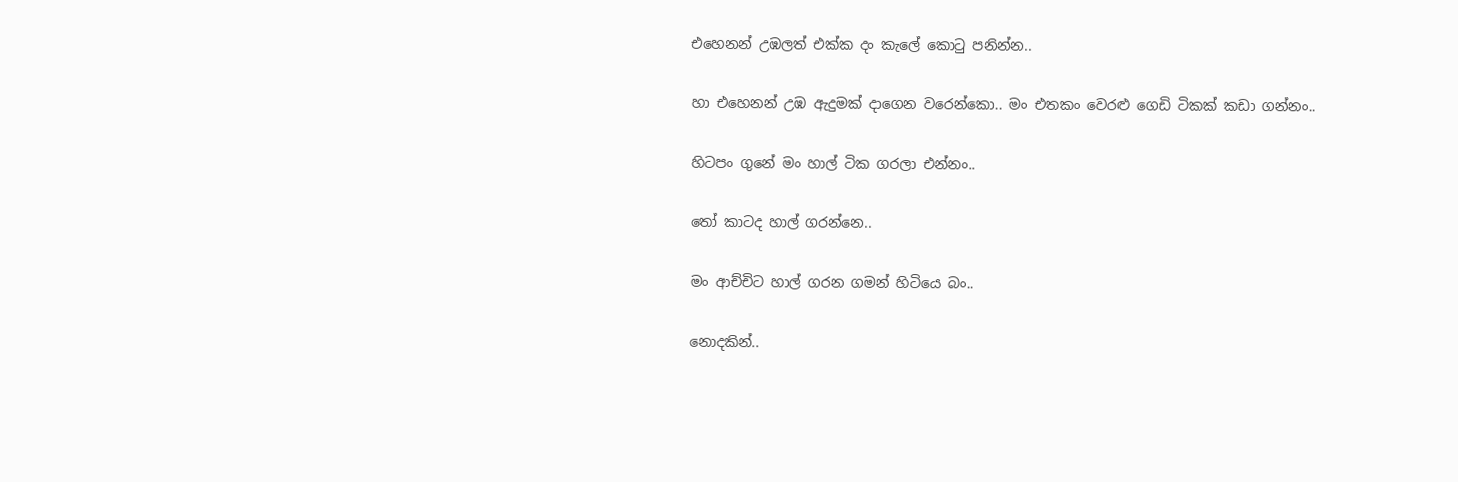එහෙනන් උඹලත් එක්ක දං කැලේ කොටු පනින්න..

හා එහෙනන් උඹ ඇදුමක් දාගෙන වරෙන්කො.. මං එතකං වෙරළු ගෙඩි ටිකක් කඩා ගන්නං..

හිටපං ගුනේ මං හාල් ටික ගරලා එන්නං..

තෝ කාටද හාල් ගරන්නෙ..

මං ආච්චිට හාල් ගරන ගමන් හිටියෙ බං..

නොදකින්..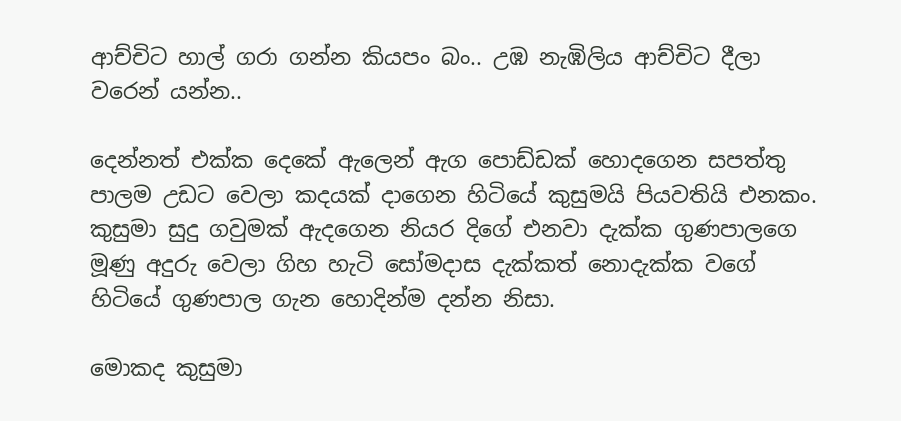ආච්චිට හාල් ගරා ගන්න කියපං බං.. උඹ නැඹිලිය ආච්චිට දීලා වරෙන් යන්න..

දෙන්නත් එක්ක දෙකේ ඇලෙන් ඇග පොඩ්ඩක් හොදගෙන සපත්තු පාලම උඩට වෙලා කදයක් දාගෙන හිටියේ කුසුමයි පියවතියි එනකං.
කුසුමා සුදු ගවුමක් ඇදගෙන නියර දිගේ එනවා දැක්ක ගුණපා‍ලගෙ මූණු අදුරු වෙලා ගිහ හැටි සෝමදාස ‍දැක්කත් නොදැක්ක වගේ හිටියේ ගුණපාල ගැන හොදින්ම දන්න නිසා.

මොකද කුසුමා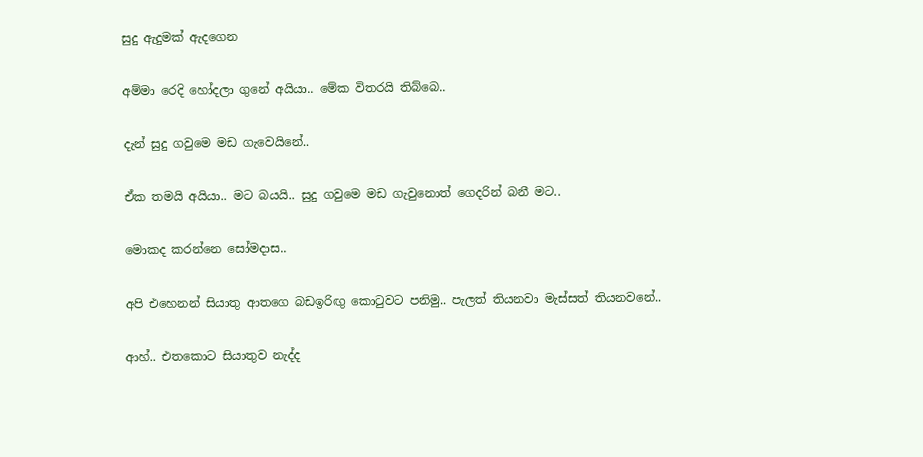සුදු ඇදුමක් ඇදගෙන

අම්මා රෙදි හෝදලා ගුනේ අයියා.. මේක විතරයි තිබ්බෙ..

දැන් සුදු ගවුමෙ මඩ ගැවෙයිනේ..

ඒක තමයි අයියා.. මට බයයි.. සුදු ගවුමෙ මඩ ගැවුනොත් ගෙදරින් බනී මට..

මොකද කරන්නෙ සෝමදාස..

අපි එහෙනන් සියාතු ආතගෙ බඩඉරිඟු කොටුවට පනිමු.. පැලත් තියනවා මැස්සත් තියනවනේ..

ආහ්.. එතකොට සියාතුව නැද්ද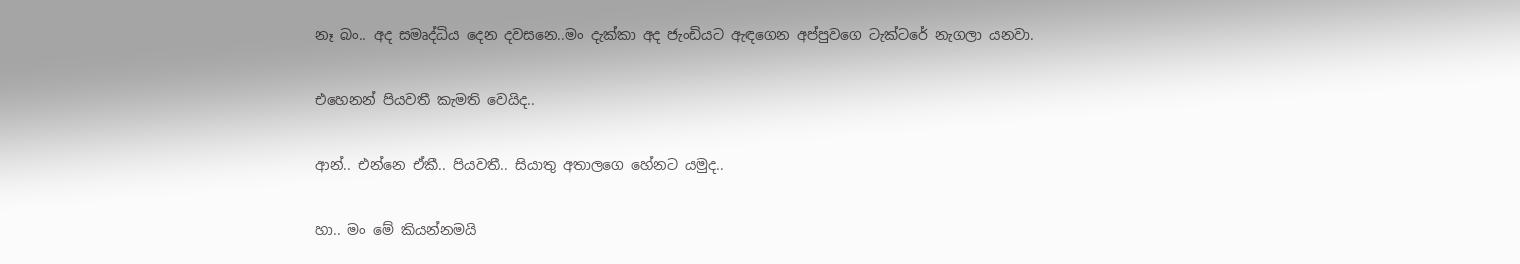නෑ බං.. අද සමෘද්ධිය දෙන දවසනෙ..මං දැක්කා අද ජැංඩියට ඇඳගෙන අප්පුවගෙ ටැක්ටරේ නැගලා යනවා.

එහෙනන් පියවතී කැමති වෙයිද..

ආන්.. එන්නෙ ඒකී.. පියවතී.. සියාතු අතාලගෙ හේනට යමුද..

හා.. මං මේ කියන්නමයි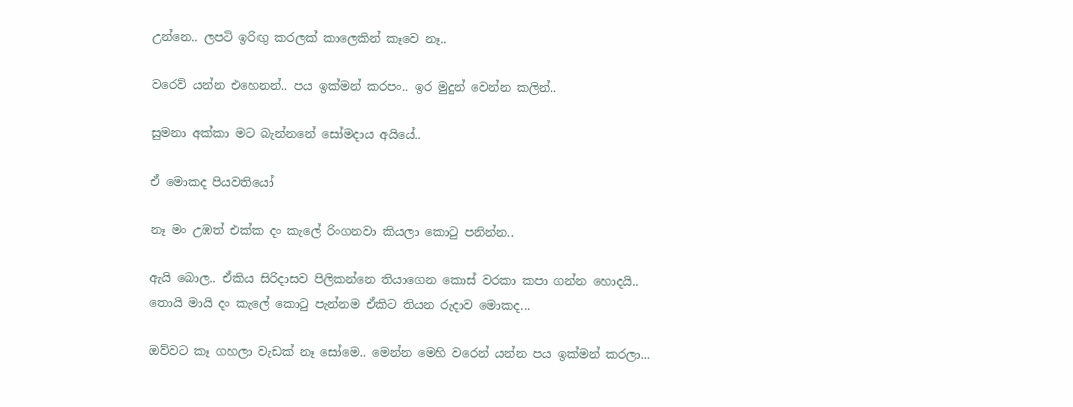උන්නෙ.. ලපටි ඉරිඟු කරලක් කාලෙකින් කෑවෙ නෑ..

වරෙව් යන්න එහෙනන්.. පය ඉක්මන් කරපං.. ඉර මුදුන් වෙන්න කලින්..

සුමනා අක්කා මට බැන්නනේ සෝමදාය අයියේ..

ඒ මොකද පියව‍තියෝ

නෑ මං උඹත් එක්ක දං කැලේ රිංගනවා කියලා කොටු පනින්න..

ඇයි බොල.. ඒකිය සිරිදාසව පිලිකන්නෙ තියාගෙන කොස් වරකා කපා ගන්න හොදයි.. තොයි මායි දං කැලේ කොටු පැන්නම ඒකිට තියන රුදාව මොකද...

ඔව්වට කෑ ගහලා වැඩක් නෑ සෝමෙ.. මෙන්න මෙහි වරෙන් යන්න පය ඉක්මන් කරලා...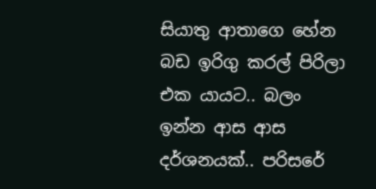සියාතු ආතාගෙ හේන බඩ ඉරිගු කරල් පිරිලා එක යායට.. බලං ඉන්න ආස ආස දර්ශනයක්.. පරිසරේ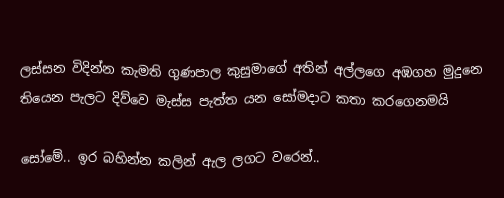ලස්සන විදින්න කැමති ගුණපාල කුසුමාගේ අතින් අල්ලගෙ අඹගහ මුදුනෙ තියෙන පැලට දිව්වෙ මැස්ස පැත්ත යන සෝමදාට කතා කරගෙනමයි

සෝමේ.. ඉර බහින්න කලින් ඇල ලගට වරෙන්..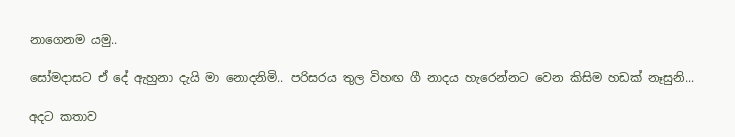නාගෙනම යමු..

සෝමදාසට ඒ දේ ඇහුනා දැයි මා නොදනිමි.. පරිසරය තුල විහඟ ගී නාදය හැරෙන්නට වෙන කිසිම හඩක් නෑසුනි...

අදට කතාව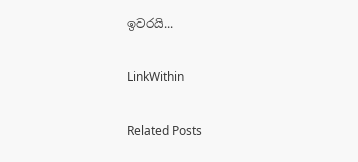ඉවරයි...

LinkWithin

Related Posts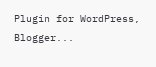Plugin for WordPress, Blogger...